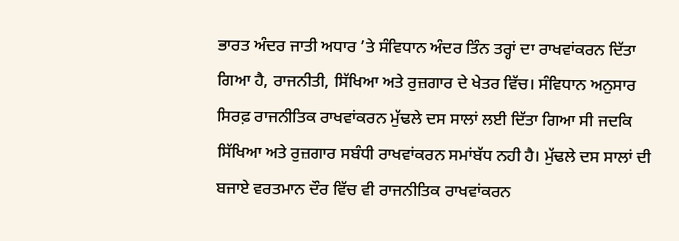ਭਾਰਤ ਅੰਦਰ ਜਾਤੀ ਅਧਾਰ ’ਤੇ ਸੰਵਿਧਾਨ ਅੰਦਰ ਤਿੰਨ ਤਰ੍ਹਾਂ ਦਾ ਰਾਖਵਾਂਕਰਨ ਦਿੱਤਾ ਗਿਆ ਹੈ, ਰਾਜਨੀਤੀ, ਸਿੱਖਿਆ ਅਤੇ ਰੁਜ਼ਗਾਰ ਦੇ ਖੇਤਰ ਵਿੱਚ। ਸੰਵਿਧਾਨ ਅਨੁਸਾਰ ਸਿਰਫ਼ ਰਾਜਨੀਤਿਕ ਰਾਖਵਾਂਕਰਨ ਮੁੱਢਲੇ ਦਸ ਸਾਲਾਂ ਲਈ ਦਿੱਤਾ ਗਿਆ ਸੀ ਜਦਕਿ ਸਿੱਖਿਆ ਅਤੇ ਰੁਜ਼ਗਾਰ ਸਬੰਧੀ ਰਾਖਵਾਂਕਰਨ ਸਮਾਂਬੱਧ ਨਹੀ ਹੈ। ਮੁੱਢਲੇ ਦਸ ਸਾਲਾਂ ਦੀ ਬਜਾਏ ਵਰਤਮਾਨ ਦੌਰ ਵਿੱਚ ਵੀ ਰਾਜਨੀਤਿਕ ਰਾਖਵਾਂਕਰਨ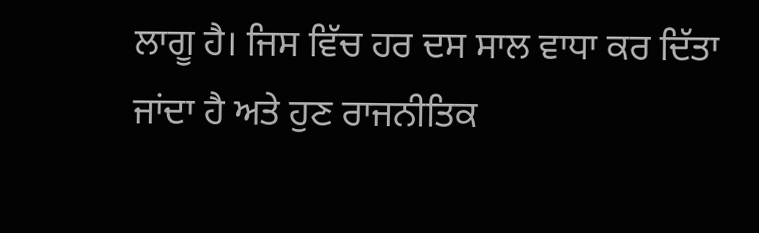ਲਾਗੂ ਹੈ। ਜਿਸ ਵਿੱਚ ਹਰ ਦਸ ਸਾਲ ਵਾਧਾ ਕਰ ਦਿੱਤਾ ਜਾਂਦਾ ਹੈ ਅਤੇ ਹੁਣ ਰਾਜਨੀਤਿਕ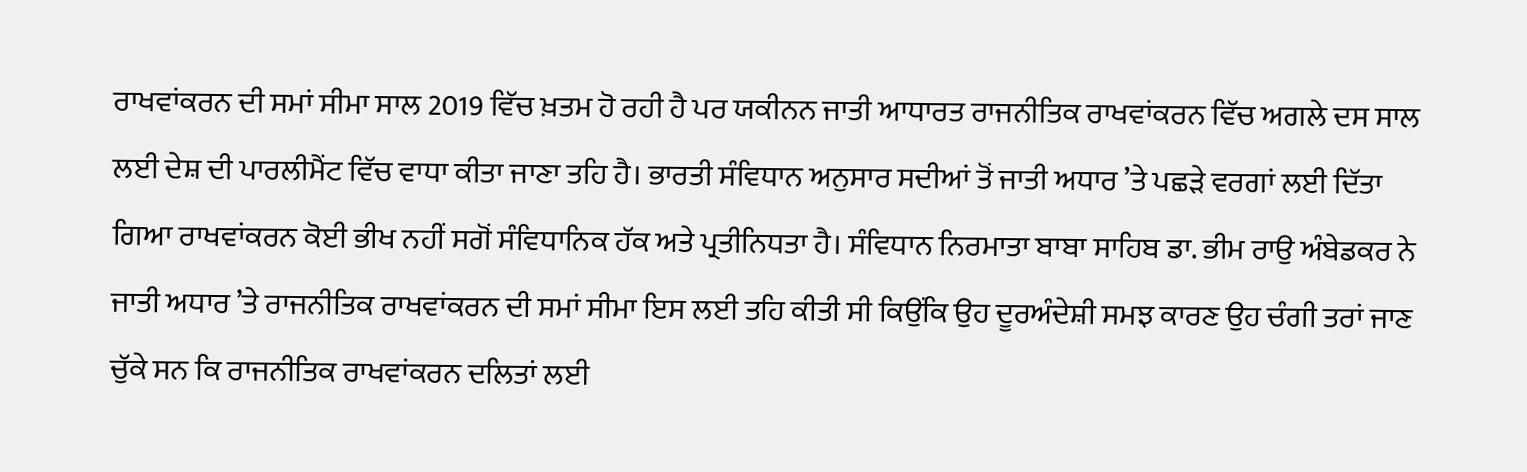ਰਾਖਵਾਂਕਰਨ ਦੀ ਸਮਾਂ ਸੀਮਾ ਸਾਲ 2019 ਵਿੱਚ ਖ਼ਤਮ ਹੋ ਰਹੀ ਹੈ ਪਰ ਯਕੀਨਨ ਜਾਤੀ ਆਧਾਰਤ ਰਾਜਨੀਤਿਕ ਰਾਖਵਾਂਕਰਨ ਵਿੱਚ ਅਗਲੇ ਦਸ ਸਾਲ ਲਈ ਦੇਸ਼ ਦੀ ਪਾਰਲੀਮੈਂਟ ਵਿੱਚ ਵਾਧਾ ਕੀਤਾ ਜਾਣਾ ਤਹਿ ਹੈ। ਭਾਰਤੀ ਸੰਵਿਧਾਨ ਅਨੁਸਾਰ ਸਦੀਆਂ ਤੋਂ ਜਾਤੀ ਅਧਾਰ ’ਤੇ ਪਛੜੇ ਵਰਗਾਂ ਲਈ ਦਿੱਤਾ ਗਿਆ ਰਾਖਵਾਂਕਰਨ ਕੋਈ ਭੀਖ ਨਹੀਂ ਸਗੋਂ ਸੰਵਿਧਾਨਿਕ ਹੱਕ ਅਤੇ ਪ੍ਰਤੀਨਿਧਤਾ ਹੈ। ਸੰਵਿਧਾਨ ਨਿਰਮਾਤਾ ਬਾਬਾ ਸਾਹਿਬ ਡਾ. ਭੀਮ ਰਾਉ ਅੰਬੇਡਕਰ ਨੇ ਜਾਤੀ ਅਧਾਰ ’ਤੇ ਰਾਜਨੀਤਿਕ ਰਾਖਵਾਂਕਰਨ ਦੀ ਸਮਾਂ ਸੀਮਾ ਇਸ ਲਈ ਤਹਿ ਕੀਤੀ ਸੀ ਕਿਉਂਕਿ ਉਹ ਦੂਰਅੰਦੇਸ਼ੀ ਸਮਝ ਕਾਰਣ ਉਹ ਚੰਗੀ ਤਰਾਂ ਜਾਣ ਚੁੱਕੇ ਸਨ ਕਿ ਰਾਜਨੀਤਿਕ ਰਾਖਵਾਂਕਰਨ ਦਲਿਤਾਂ ਲਈ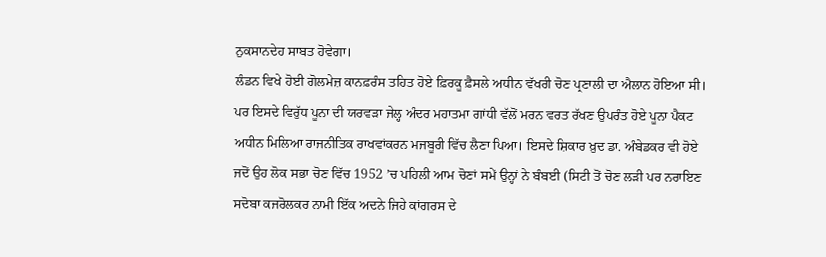ਨੁਕਸਾਨਦੇਹ ਸਾਬਤ ਹੋਵੇਗਾ।
ਲੰਡਨ ਵਿਖੇ ਹੋਈ ਗੋਲਮੇਜ਼ ਕਾਨਫ਼ਰੰਸ ਤਹਿਤ ਹੋਏ ਫ਼ਿਰਕੂ ਫ਼ੈਸਲੇ ਅਧੀਨ ਵੱਖਰੀ ਚੋਣ ਪ੍ਰਣਾਲੀ ਦਾ ਐਲਾਨ ਹੋਇਆ ਸੀ। ਪਰ ਇਸਦੇ ਵਿਰੁੱਧ ਪੂਨਾ ਦੀ ਯਰਵੜਾ ਜੇਲ੍ਹ ਅੰਦਰ ਮਹਾਤਮਾ ਗਾਂਧੀ ਵੱਲੋਂ ਮਰਨ ਵਰਤ ਰੱਖਣ ਉਪਰੰਤ ਹੋਏ ਪੂਨਾ ਪੈਕਟ ਅਧੀਨ ਮਿਲਿਆ ਰਾਜਨੀਤਿਕ ਰਾਖਵਾਂਕਰਨ ਮਜਬੂਰੀ ਵਿੱਚ ਲੈਣਾ ਪਿਆ। ਇਸਦੇ ਸ਼ਿਕਾਰ ਖ਼ੁਦ ਡਾ. ਅੰਬੇਡਕਰ ਵੀ ਹੋਏ ਜਦੋਂ ਉਹ ਲੋਕ ਸਭਾ ਚੋਣ ਵਿੱਚ 1952 ’ਚ ਪਹਿਲੀ ਆਮ ਚੋਣਾਂ ਸਮੇਂ ਉਨ੍ਹਾਂ ਨੇ ਬੰਬਈ (ਸਿਟੀ ਤੋਂ ਚੋਣ ਲੜੀ ਪਰ ਨਰਾਇਣ ਸਦੋਬਾ ਕਜਰੋਲਕਰ ਨਾਮੀ ਇੱਕ ਅਦਨੇ ਜਿਹੇ ਕਾਂਗਰਸ ਦੇ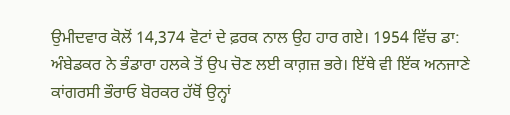ਉਮੀਦਵਾਰ ਕੋਲੋਂ 14,374 ਵੋਟਾਂ ਦੇ ਫ਼ਰਕ ਨਾਲ ਉਹ ਹਾਰ ਗਏ। 1954 ਵਿੱਚ ਡਾ: ਅੰਬੇਡਕਰ ਨੇ ਭੰਡਾਰਾ ਹਲਕੇ ਤੋਂ ਉਪ ਚੋਣ ਲਈ ਕਾਗ਼ਜ਼ ਭਰੇ। ਇੱਥੇ ਵੀ ਇੱਕ ਅਨਜਾਣੇ ਕਾਂਗਰਸੀ ਭੌਰਾਓ ਬੋਰਕਰ ਹੱਥੋਂ ਉਨ੍ਹਾਂ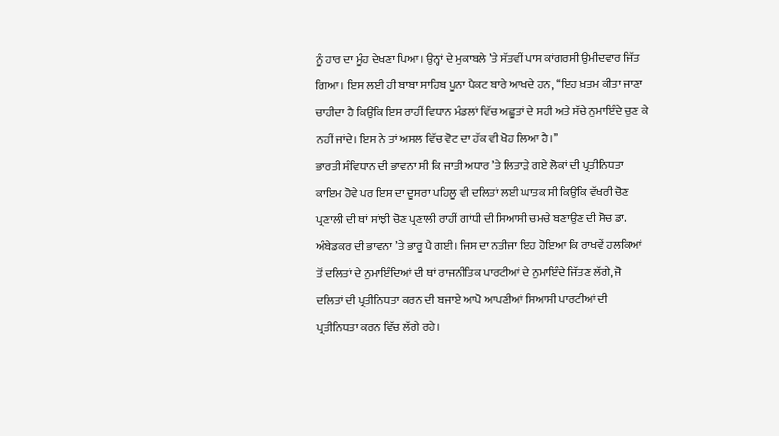ਨੂੰ ਹਾਰ ਦਾ ਮੂੰਹ ਦੇਖਣਾ ਪਿਆ। ਉਨ੍ਹਾਂ ਦੇ ਮੁਕਾਬਲੇ ’ਤੇ ਸੱਤਵੀਂ ਪਾਸ ਕਾਂਗਰਸੀ ਉਮੀਦਵਾਰ ਜਿੱਤ ਗਿਆ। ਇਸ ਲਈ ਹੀ ਬਾਬਾ ਸਾਹਿਬ ਪੂਨਾ ਪੈਕਟ ਬਾਰੇ ਆਖਦੇ ਹਨ, ‘‘ਇਹ ਖ਼ਤਮ ਕੀਤਾ ਜਾਣਾ ਚਾਹੀਦਾ ਹੈ ਕਿਉਂਕਿ ਇਸ ਰਾਹੀਂ ਵਿਧਾਨ ਮੰਡਲਾਂ ਵਿੱਚ ਅਛੂਤਾਂ ਦੇ ਸਹੀ ਅਤੇ ਸੱਚੇ ਨੁਮਾਇੰਦੇ ਚੁਣ ਕੇ ਨਹੀਂ ਜਾਂਦੇ। ਇਸ ਨੇ ਤਾਂ ਅਸਲ ਵਿੱਚ ਵੋਟ ਦਾ ਹੱਕ ਵੀ ਖੋਹ ਲਿਆ ਹੈ।’’
ਭਾਰਤੀ ਸੰਵਿਧਾਨ ਦੀ ਭਾਵਨਾ ਸੀ ਕਿ ਜਾਤੀ ਅਧਾਰ ’ਤੇ ਲਿਤਾੜੇ ਗਏ ਲੋਕਾਂ ਦੀ ਪ੍ਰਤੀਨਿਧਤਾ ਕਾਇਮ ਹੋਵੇ ਪਰ ਇਸ ਦਾ ਦੂਸਰਾ ਪਹਿਲੂ ਵੀ ਦਲਿਤਾਂ ਲਈ ਘਾਤਕ ਸੀ ਕਿਉਂਕਿ ਵੱਖਰੀ ਚੋਣ ਪ੍ਰਣਾਲੀ ਦੀ ਥਾਂ ਸਾਂਝੀ ਚੋਣ ਪ੍ਰਣਾਲੀ ਰਾਹੀਂ ਗਾਂਧੀ ਦੀ ਸਿਆਸੀ ਚਮਚੇ ਬਣਾਉਣ ਦੀ ਸੋਚ ਡਾ. ਅੰਬੇਡਕਰ ਦੀ ਭਾਵਨਾ ’ਤੇ ਭਾਰੂ ਪੈ ਗਈ। ਜਿਸ ਦਾ ਨਤੀਜਾ ਇਹ ਹੋਇਆ ਕਿ ਰਾਖਵੇਂ ਹਲਕਿਆਂ ਤੋਂ ਦਲਿਤਾਂ ਦੇ ਨੁਮਾਇੰਦਿਆਂ ਦੀ ਥਾਂ ਰਾਜਨੀਤਿਕ ਪਾਰਟੀਆਂ ਦੇ ਨੁਮਾਇੰਦੇ ਜਿੱਤਣ ਲੱਗੇ, ਜੋ ਦਲਿਤਾਂ ਦੀ ਪ੍ਰਤੀਨਿਧਤਾ ਕਰਨ ਦੀ ਬਜਾਏ ਆਪੋ ਆਪਣੀਆਂ ਸਿਆਸੀ ਪਾਰਟੀਆਂ ਦੀ ਪ੍ਰਤੀਨਿਧਤਾ ਕਰਨ ਵਿੱਚ ਲੱਗੇ ਰਹੇ।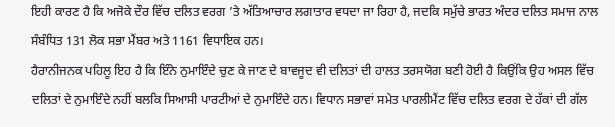ਇਹੀ ਕਾਰਣ ਹੈ ਕਿ ਅਜੋਕੇ ਦੌਰ ਵਿੱਚ ਦਲਿਤ ਵਰਗ ’ਤੇ ਅੱਤਿਆਚਾਰ ਲਗਾਤਾਰ ਵਧਦਾ ਜਾ ਰਿਹਾ ਹੈ, ਜਦਕਿ ਸਮੁੱਚੇ ਭਾਰਤ ਅੰਦਰ ਦਲਿਤ ਸਮਾਜ ਨਾਲ ਸੰਬੰਧਿਤ 131 ਲੋਕ ਸਭਾ ਮੈਂਬਰ ਅਤੇ 1161 ਵਿਧਾਇਕ ਹਨ।
ਹੈਰਾਨੀਜਨਕ ਪਹਿਲੂ ਇਹ ਹੈ ਕਿ ਇੰਨੇ ਨੁਮਾਇੰਦੇ ਚੁਣ ਕੇ ਜਾਣ ਦੇ ਬਾਵਜੂਦ ਵੀ ਦਲਿਤਾਂ ਦੀ ਹਾਲਤ ਤਰਸਯੋਗ ਬਣੀ ਹੋਈ ਹੈ ਕਿਉਂਕਿ ਉਹ ਅਸਲ ਵਿੱਚ ਦਲਿਤਾਂ ਦੇ ਨੁਮਾਇੰਦੇ ਨਹੀਂ ਬਲਕਿ ਸਿਆਸੀ ਪਾਰਟੀਆਂ ਦੇ ਨੁਮਾਇੰਦੇ ਹਨ। ਵਿਧਾਨ ਸਭਾਵਾਂ ਸਮੇਤ ਪਾਰਲੀਮੈਂਟ ਵਿੱਚ ਦਲਿਤ ਵਰਗ ਦੇ ਹੱਕਾਂ ਦੀ ਗੱਲ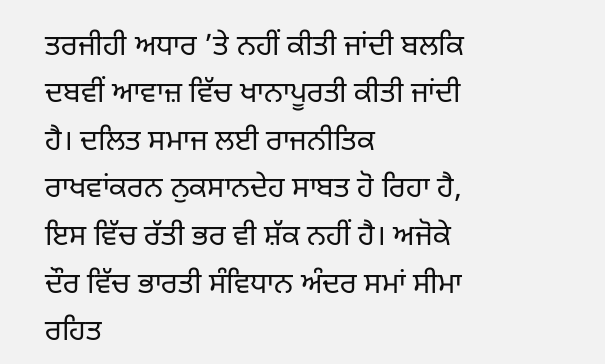ਤਰਜੀਹੀ ਅਧਾਰ ’ਤੇ ਨਹੀਂ ਕੀਤੀ ਜਾਂਦੀ ਬਲਕਿ ਦਬਵੀਂ ਆਵਾਜ਼ ਵਿੱਚ ਖਾਨਾਪੂਰਤੀ ਕੀਤੀ ਜਾਂਦੀ ਹੈ। ਦਲਿਤ ਸਮਾਜ ਲਈ ਰਾਜਨੀਤਿਕ ਰਾਖਵਾਂਕਰਨ ਨੁਕਸਾਨਦੇਹ ਸਾਬਤ ਹੋ ਰਿਹਾ ਹੈ, ਇਸ ਵਿੱਚ ਰੱਤੀ ਭਰ ਵੀ ਸ਼ੱਕ ਨਹੀਂ ਹੈ। ਅਜੋਕੇ ਦੌਰ ਵਿੱਚ ਭਾਰਤੀ ਸੰਵਿਧਾਨ ਅੰਦਰ ਸਮਾਂ ਸੀਮਾ ਰਹਿਤ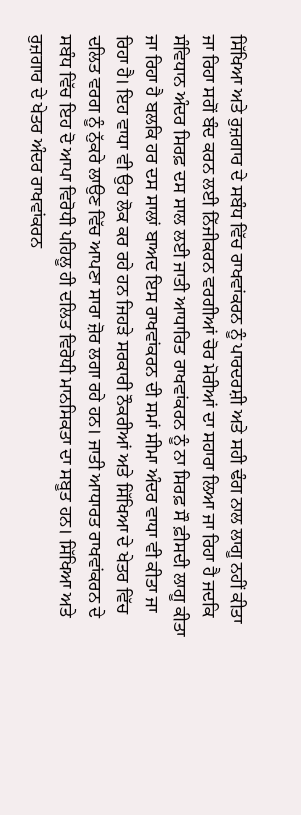ਸਿੱਖਿਆ ਅਤੇ ਰੁਜ਼ਗਾਰ ਦੇ ਸਬੰਧ ਵਿੱਚ ਰਾਖਵਾਂਕਰਨ ਨੂੰ ਪਾਰਦਰਸ਼ੀ ਅਤੇ ਸਹੀ ਢੰਗ ਨਾਲ ਲਾਗੂ ਨਹੀਂ ਕੀਤਾ ਜਾ ਰਿਹਾ ਸਗੋਂ ਬੰਦ ਕਰਨ ਲਈ ਨਿੱਜੀਕਰਨ ਵਰਗੀਆਂ ਚੋਰ ਮੋਰੀਆਂ ਦਾ ਸਹਾਰਾ ਲਿਆ ਜਾ ਰਿਹਾ ਹੈ ਜਦਕਿ ਸੰਵਿਧਾਨ ਅੰਦਰ ਸਿਰਫ਼ ਦਸ ਸਾਲ ਲਈ ਜਾਤੀ ਆਧਾਰਿਤ ਰਾਖਵਾਂਕਰਨ ਨੂੰ ਨਾ ਸਿਰਫ਼ ਸੌ ਫ਼ੀਸਦੀ ਲਾਗੂ ਕੀਤਾ ਜਾ ਰਿਹਾ ਹੈ ਬਲਕਿ ਹਰ ਦਸ ਸਾਲਾਂ ਬਾਅਦ ਇਸ ਰਾਖਵਾਂਕਰਨ ਦੀ ਸਮਾਂ ਸੀਮਾ ਅੰਦਰ ਵਾਧਾ ਵੀ ਕੀਤਾ ਜਾ ਰਿਹਾ ਹੈ। ਇਹ ਵਾਧਾ ਵੀ ਉਹ ਲੋਕ ਕਰ ਰਹੇ ਹਨ ਜਿਹੜੇ ਸਰਕਾਰੀ ਨੌਕਰੀਆਂ ਅਤੇ ਸਿੱਖਿਆ ਦੇ ਖੇਤਰ ਵਿੱਚ ਦਲਿਤ ਵਰਗ ਨੂੰ ਨੁੱਕਰੇ ਲਾਉਣ ਵਿੱਚ ਆਪਣਾ ਸਾਰਾ ਜ਼ੋਰ ਲਗਾ ਰਹੇ ਹਨ। ਜਾਤੀ ਆਧਾਰਤ ਰਾਖਵਾਂਕਰਨ ਦੇ ਸਬੰਧ ਵਿੱਚ ਇਹ ਦੋ ਆਪਾ ਵਿਰੋਧੀ ਪਹਿਲੂ ਹੀ ਦਲਿਤ ਵਿਰੋਧੀ ਮਾਨਸਿਕਤਾ ਦਾ ਸਬੂਤ ਹਨ। ਸਿੱਖਿਆ ਅਤੇ ਰੁਜ਼ਗਾਰ ਦੇ ਖੇਤਰ ਅੰਦਰ ਰਾਖਵਾਂਕਰਨ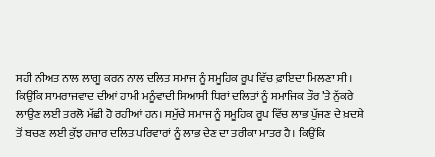ਸਹੀ ਨੀਅਤ ਨਾਲ ਲਾਗੂ ਕਰਨ ਨਾਲ ਦਲਿਤ ਸਮਾਜ ਨੂੰ ਸਮੂਹਿਕ ਰੂਪ ਵਿੱਚ ਫ਼ਾਇਦਾ ਮਿਲਣਾ ਸੀ। ਕਿਉਂਕਿ ਸਾਮਰਾਜਵਾਦ ਦੀਆਂ ਹਾਮੀ ਮਨੂੰਵਾਦੀ ਸਿਆਸੀ ਧਿਰਾਂ ਦਲਿਤਾਂ ਨੂੰ ਸਮਾਜਿਕ ਤੌਰ ’ਤੇ ਨੁੱਕਰੇ ਲਾਉਣ ਲਈ ਤਰਲੋ ਮੱਛੀ ਹੋ ਰਹੀਆਂ ਹਨ। ਸਮੁੱਚੇ ਸਮਾਜ ਨੂੰ ਸਮੂਹਿਕ ਰੂਪ ਵਿੱਚ ਲਾਭ ਪੁੱਜਣ ਦੇ ਖ਼ਦਸ਼ੇ ਤੋਂ ਬਚਣ ਲਈ ਕੁੱਝ ਹਜਾਰ ਦਲਿਤ ਪਰਿਵਾਰਾਂ ਨੂੰ ਲਾਭ ਦੇਣ ਦਾ ਤਰੀਕਾ ਮਾਤਰ ਹੈ। ਕਿਉਂਕਿ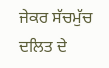ਜੇਕਰ ਸੱਚਮੁੱਚ ਦਲਿਤ ਦੇ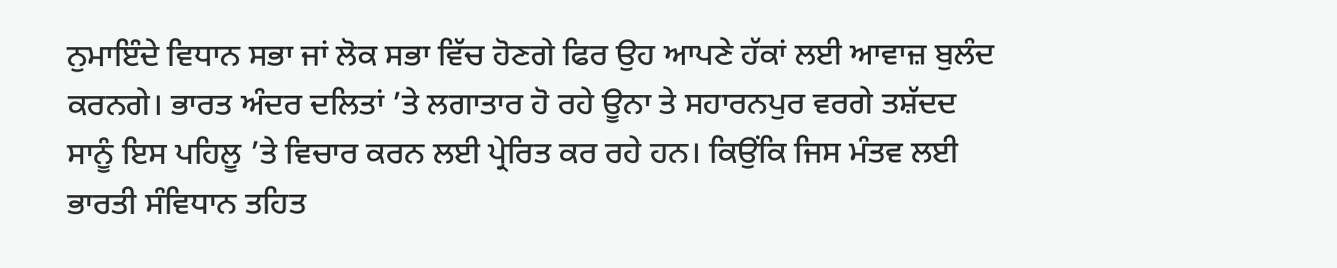ਨੁਮਾਇੰਦੇ ਵਿਧਾਨ ਸਭਾ ਜਾਂ ਲੋਕ ਸਭਾ ਵਿੱਚ ਹੋਣਗੇ ਫਿਰ ਉਹ ਆਪਣੇ ਹੱਕਾਂ ਲਈ ਆਵਾਜ਼ ਬੁਲੰਦ ਕਰਨਗੇ। ਭਾਰਤ ਅੰਦਰ ਦਲਿਤਾਂ ’ਤੇ ਲਗਾਤਾਰ ਹੋ ਰਹੇ ਊਨਾ ਤੇ ਸਹਾਰਨਪੁਰ ਵਰਗੇ ਤਸ਼ੱਦਦ ਸਾਨੂੰ ਇਸ ਪਹਿਲੂ ’ਤੇ ਵਿਚਾਰ ਕਰਨ ਲਈ ਪ੍ਰੇਰਿਤ ਕਰ ਰਹੇ ਹਨ। ਕਿਉਂਕਿ ਜਿਸ ਮੰਤਵ ਲਈ ਭਾਰਤੀ ਸੰਵਿਧਾਨ ਤਹਿਤ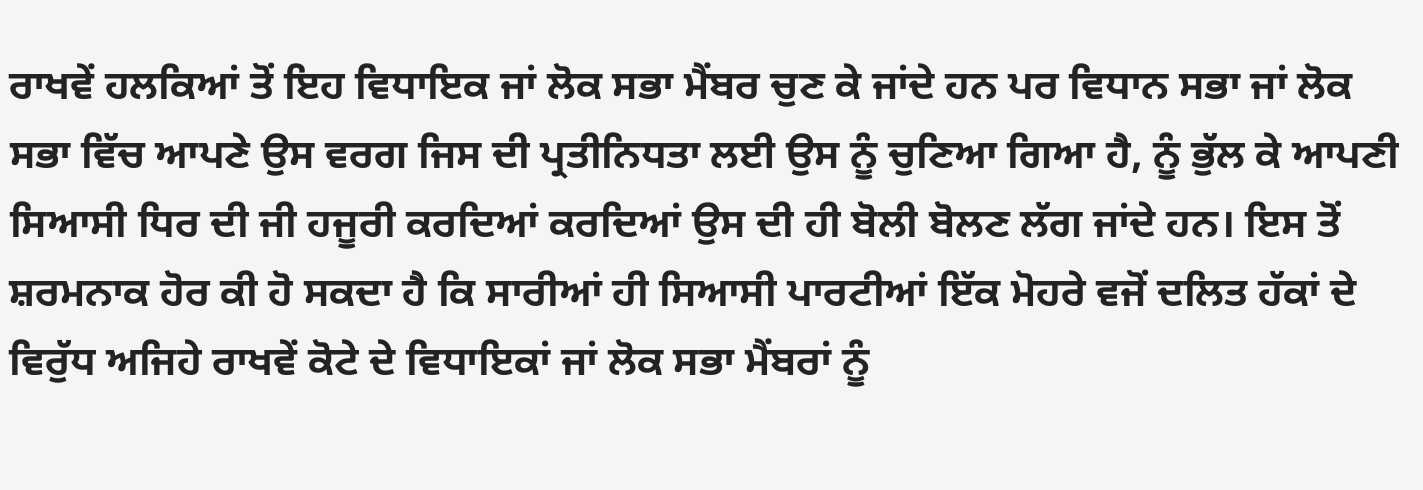ਰਾਖਵੇਂ ਹਲਕਿਆਂ ਤੋਂ ਇਹ ਵਿਧਾਇਕ ਜਾਂ ਲੋਕ ਸਭਾ ਮੈਂਬਰ ਚੁਣ ਕੇ ਜਾਂਦੇ ਹਨ ਪਰ ਵਿਧਾਨ ਸਭਾ ਜਾਂ ਲੋਕ ਸਭਾ ਵਿੱਚ ਆਪਣੇ ਉਸ ਵਰਗ ਜਿਸ ਦੀ ਪ੍ਰਤੀਨਿਧਤਾ ਲਈ ਉਸ ਨੂੰ ਚੁਣਿਆ ਗਿਆ ਹੈ, ਨੂੰ ਭੁੱਲ ਕੇ ਆਪਣੀ ਸਿਆਸੀ ਧਿਰ ਦੀ ਜੀ ਹਜੂਰੀ ਕਰਦਿਆਂ ਕਰਦਿਆਂ ਉਸ ਦੀ ਹੀ ਬੋਲੀ ਬੋਲਣ ਲੱਗ ਜਾਂਦੇ ਹਨ। ਇਸ ਤੋਂ ਸ਼ਰਮਨਾਕ ਹੋਰ ਕੀ ਹੋ ਸਕਦਾ ਹੈ ਕਿ ਸਾਰੀਆਂ ਹੀ ਸਿਆਸੀ ਪਾਰਟੀਆਂ ਇੱਕ ਮੋਹਰੇ ਵਜੋਂ ਦਲਿਤ ਹੱਕਾਂ ਦੇ ਵਿਰੁੱਧ ਅਜਿਹੇ ਰਾਖਵੇਂ ਕੋਟੇ ਦੇ ਵਿਧਾਇਕਾਂ ਜਾਂ ਲੋਕ ਸਭਾ ਮੈਂਬਰਾਂ ਨੂੰ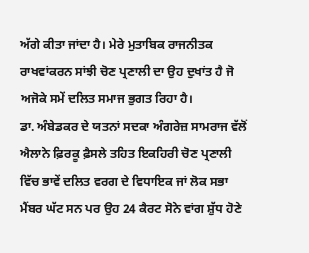ਅੱਗੇ ਕੀਤਾ ਜਾਂਦਾ ਹੈ। ਮੇਰੇ ਮੁਤਾਬਿਕ ਰਾਜਨੀਤਕ ਰਾਖਵਾਂਕਰਨ ਸਾਂਝੀ ਚੋਣ ਪ੍ਰਣਾਲੀ ਦਾ ਉਹ ਦੁਖਾਂਤ ਹੈ ਜੋ ਅਜੋਕੇ ਸਮੇਂ ਦਲਿਤ ਸਮਾਜ ਭੁਗਤ ਰਿਹਾ ਹੈ।
ਡਾ. ਅੰਬੇਡਕਰ ਦੇ ਯਤਨਾਂ ਸਦਕਾ ਅੰਗਰੇਜ਼ ਸਾਮਰਾਜ ਵੱਲੋਂ ਐਲਾਨੇ ਫ਼ਿਰਕੂ ਫ਼ੈਸਲੇ ਤਹਿਤ ਇਕਹਿਰੀ ਚੋਣ ਪ੍ਰਣਾਲੀ ਵਿੱਚ ਭਾਵੇਂ ਦਲਿਤ ਵਰਗ ਦੇ ਵਿਧਾਇਕ ਜਾਂ ਲੋਕ ਸਭਾ ਮੈਂਬਰ ਘੱਟ ਸਨ ਪਰ ਉਹ 24 ਕੈਰਟ ਸੋਨੇ ਵਾਂਗ ਸ਼ੁੱਧ ਹੋਣੇ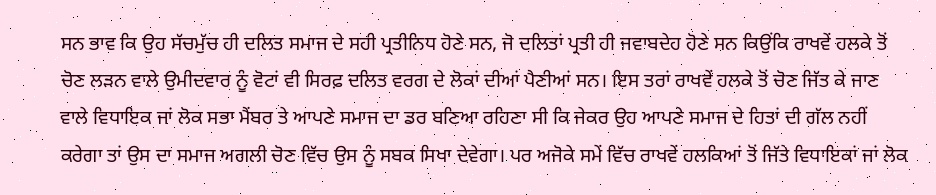ਸਨ ਭਾਵ ਕਿ ਉਹ ਸੱਚਮੁੱਚ ਹੀ ਦਲਿਤ ਸਮਾਜ ਦੇ ਸਹੀ ਪ੍ਰਤੀਨਿਧ ਹੋਣੇ ਸਨ, ਜੋ ਦਲਿਤਾਂ ਪ੍ਰਤੀ ਹੀ ਜਵਾਬਦੇਹ ਹੋਣੇ ਸਨ ਕਿਉਂਕਿ ਰਾਖਵੇਂ ਹਲਕੇ ਤੋਂ ਚੋਣ ਲੜਨ ਵਾਲੇ ਉਮੀਦਵਾਰ ਨੂੰ ਵੋਟਾਂ ਵੀ ਸਿਰਫ਼ ਦਲਿਤ ਵਰਗ ਦੇ ਲੋਕਾਂ ਦੀਆਂ ਪੈਣੀਆਂ ਸਨ। ਇਸ ਤਰਾਂ ਰਾਖਵੇਂ ਹਲਕੇ ਤੋਂ ਚੋਣ ਜਿੱਤ ਕੇ ਜਾਣ ਵਾਲੇ ਵਿਧਾਇਕ ਜਾਂ ਲੋਕ ਸਭਾ ਮੈਂਬਰ ਤੇ ਆਪਣੇ ਸਮਾਜ ਦਾ ਡਰ ਬਣਿਆ ਰਹਿਣਾ ਸੀ ਕਿ ਜੇਕਰ ਉਹ ਆਪਣੇ ਸਮਾਜ ਦੇ ਹਿਤਾਂ ਦੀ ਗੱਲ ਨਹੀਂ ਕਰੇਗਾ ਤਾਂ ਉਸ ਦਾ ਸਮਾਜ ਅਗਲੀ ਚੋਣ ਵਿੱਚ ਉਸ ਨੂੰ ਸਬਕ ਸਿਖਾ ਦੇਵੇਗਾ। ਪਰ ਅਜੋਕੇ ਸਮੇਂ ਵਿੱਚ ਰਾਖਵੇਂ ਹਲਕਿਆਂ ਤੋਂ ਜਿੱਤੇ ਵਿਧਾਇਕਾਂ ਜਾਂ ਲੋਕ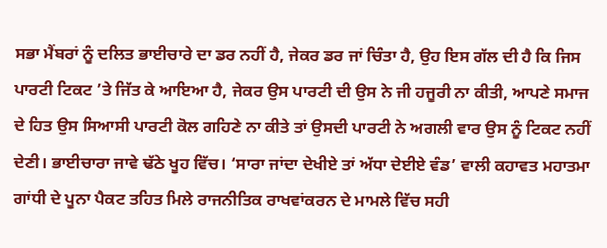ਸਭਾ ਮੈਂਬਰਾਂ ਨੂੰ ਦਲਿਤ ਭਾਈਚਾਰੇ ਦਾ ਡਰ ਨਹੀਂ ਹੈ, ਜੇਕਰ ਡਰ ਜਾਂ ਚਿੰਤਾ ਹੈ, ਉਹ ਇਸ ਗੱਲ ਦੀ ਹੈ ਕਿ ਜਿਸ ਪਾਰਟੀ ਟਿਕਟ ’ਤੇ ਜਿੱਤ ਕੇ ਆਇਆ ਹੈ, ਜੇਕਰ ਉਸ ਪਾਰਟੀ ਦੀ ਉਸ ਨੇ ਜੀ ਹਜੂਰੀ ਨਾ ਕੀਤੀ, ਆਪਣੇ ਸਮਾਜ ਦੇ ਹਿਤ ਉਸ ਸਿਆਸੀ ਪਾਰਟੀ ਕੋਲ ਗਹਿਣੇ ਨਾ ਕੀਤੇ ਤਾਂ ਉਸਦੀ ਪਾਰਟੀ ਨੇ ਅਗਲੀ ਵਾਰ ਉਸ ਨੂੰ ਟਿਕਟ ਨਹੀਂ ਦੇਣੀ। ਭਾਈਚਾਰਾ ਜਾਵੇ ਢੱਠੇ ਖੂਹ ਵਿੱਚ। ‘ਸਾਰਾ ਜਾਂਦਾ ਦੇਖੀਏ ਤਾਂ ਅੱਧਾ ਦੇਈਏ ਵੰਡ’ ਵਾਲੀ ਕਹਾਵਤ ਮਹਾਤਮਾ ਗਾਂਧੀ ਦੇ ਪੂਨਾ ਪੈਕਟ ਤਹਿਤ ਮਿਲੇ ਰਾਜਨੀਤਿਕ ਰਾਖਵਾਂਕਰਨ ਦੇ ਮਾਮਲੇ ਵਿੱਚ ਸਹੀ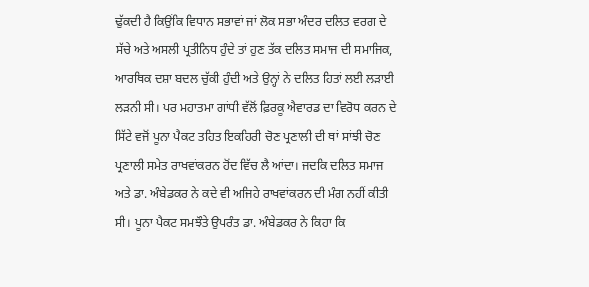ਢੁੱਕਦੀ ਹੈ ਕਿਉਂਕਿ ਵਿਧਾਨ ਸਭਾਵਾਂ ਜਾਂ ਲੋਕ ਸਭਾ ਅੰਦਰ ਦਲਿਤ ਵਰਗ ਦੇ ਸੱਚੇ ਅਤੇ ਅਸਲੀ ਪ੍ਰਤੀਨਿਧ ਹੁੰਦੇ ਤਾਂ ਹੁਣ ਤੱਕ ਦਲਿਤ ਸਮਾਜ ਦੀ ਸਮਾਜਿਕ, ਆਰਥਿਕ ਦਸ਼ਾ ਬਦਲ ਚੁੱਕੀ ਹੁੰਦੀ ਅਤੇ ਉਨ੍ਹਾਂ ਨੇ ਦਲਿਤ ਹਿਤਾਂ ਲਈ ਲੜਾਈ ਲੜਨੀ ਸੀ। ਪਰ ਮਹਾਤਮਾ ਗਾਂਧੀ ਵੱਲੋਂ ਫ਼ਿਰਕੂ ਐਵਾਰਡ ਦਾ ਵਿਰੋਧ ਕਰਨ ਦੇ ਸਿੱਟੇ ਵਜੋਂ ਪੂਨਾ ਪੈਕਟ ਤਹਿਤ ਇਕਹਿਰੀ ਚੋਣ ਪ੍ਰਣਾਲੀ ਦੀ ਥਾਂ ਸਾਂਝੀ ਚੋਣ ਪ੍ਰਣਾਲੀ ਸਮੇਤ ਰਾਖਵਾਂਕਰਨ ਹੋਂਦ ਵਿੱਚ ਲੈ ਆਂਦਾ। ਜਦਕਿ ਦਲਿਤ ਸਮਾਜ ਅਤੇ ਡਾ. ਅੰਬੇਡਕਰ ਨੇ ਕਦੇ ਵੀ ਅਜਿਹੇ ਰਾਖਵਾਂਕਰਨ ਦੀ ਮੰਗ ਨਹੀਂ ਕੀਤੀ ਸੀ। ਪੂਨਾ ਪੈਕਟ ਸਮਝੌਤੇ ਉਪਰੰਤ ਡਾ. ਅੰਬੇਡਕਰ ਨੇ ਕਿਹਾ ਕਿ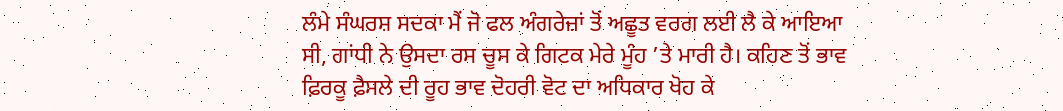ਲੰਮੇ ਸੰਘਰਸ਼ ਸਦਕਾ ਮੈਂ ਜੋ ਫਲ ਅੰਗਰੇਜ਼ਾਂ ਤੋਂ ਅਛੂਤ ਵਰਗ ਲਈ ਲੈ ਕੇ ਆਇਆ ਸੀ, ਗਾਂਧੀ ਨੇ ਉਸਦਾ ਰਸ ਚੂਸ ਕੇ ਗਿਟਕ ਮੇਰੇ ਮੂੰਹ ’ਤੇ ਮਾਰੀ ਹੈ। ਕਹਿਣ ਤੋਂ ਭਾਵ ਫ਼ਿਰਕੂ ਫ਼ੈਸਲੇ ਦੀ ਰੂਹ ਭਾਵ ਦੋਹਰੀ ਵੋਟ ਦਾ ਅਧਿਕਾਰ ਖੋਹ ਕੇ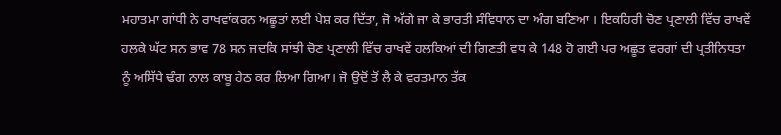ਮਹਾਤਮਾ ਗਾਂਧੀ ਨੇ ਰਾਖਵਾਂਕਰਨ ਅਛੂਤਾਂ ਲਈ ਪੇਸ਼ ਕਰ ਦਿੱਤਾ, ਜੋ ਅੱਗੇ ਜਾ ਕੇ ਭਾਰਤੀ ਸੰਵਿਧਾਨ ਦਾ ਅੰਗ ਬਣਿਆ । ਇਕਹਿਰੀ ਚੋਣ ਪ੍ਰਣਾਲੀ ਵਿੱਚ ਰਾਖਵੇਂ ਹਲਕੇ ਘੱਟ ਸਨ ਭਾਵ 78 ਸਨ ਜਦਕਿ ਸਾਂਝੀ ਚੋਣ ਪ੍ਰਣਾਲੀ ਵਿੱਚ ਰਾਖਵੇਂ ਹਲਕਿਆਂ ਦੀ ਗਿਣਤੀ ਵਧ ਕੇ 148 ਹੋ ਗਈ ਪਰ ਅਛੂਤ ਵਰਗਾਂ ਦੀ ਪ੍ਰਤੀਨਿਧਤਾ ਨੂੰ ਅਸਿੱਧੇ ਢੰਗ ਨਾਲ ਕਾਬੂ ਹੇਠ ਕਰ ਲਿਆ ਗਿਆ। ਜੋ ਉਦੋਂ ਤੋਂ ਲੈ ਕੇ ਵਰਤਮਾਨ ਤੱਕ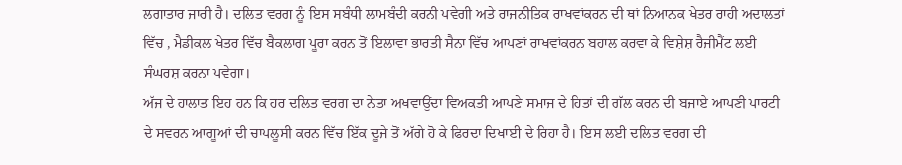ਲਗਾਤਾਰ ਜਾਰੀ ਹੈ। ਦਲਿਤ ਵਰਗ ਨੂੰ ਇਸ ਸਬੰਧੀ ਲਾਮਬੰਦੀ ਕਰਨੀ ਪਵੇਗੀ ਅਤੇ ਰਾਜਨੀਤਿਕ ਰਾਖਵਾਂਕਰਨ ਦੀ ਥਾਂ ਨਿਆਨਕ ਖੇਤਰ ਰਾਹੀ ਅਦਾਲਤਾਂ ਵਿੱਚ , ਮੈਡੀਕਲ ਖੇਤਰ ਵਿੱਚ ਬੈਕਲਾਗ ਪੂਰਾ ਕਰਨ ਤੋਂ ਇਲਾਵਾ ਭਾਰਤੀ ਸੈਨਾ ਵਿੱਚ ਆਪਣਾਂ ਰਾਖਵਾਂਕਰਨ ਬਹਾਲ ਕਰਵਾ ਕੇ ਵਿਸ਼ੇਸ਼ ਰੈਜੀਮੈਂਟ ਲਈ ਸੰਘਰਸ਼ ਕਰਨਾ ਪਵੇਗਾ।
ਅੱਜ ਦੇ ਹਾਲਾਤ ਇਹ ਹਨ ਕਿ ਹਰ ਦਲਿਤ ਵਰਗ ਦਾ ਨੇਤਾ ਅਖਵਾਉਂਦਾ ਵਿਅਕਤੀ ਆਪਣੇ ਸਮਾਜ ਦੇ ਹਿਤਾਂ ਦੀ ਗੱਲ ਕਰਨ ਦੀ ਬਜਾਏ ਆਪਣੀ ਪਾਰਟੀ ਦੇ ਸਵਰਨ ਆਗੂਆਂ ਦੀ ਚਾਪਲੂਸੀ ਕਰਨ ਵਿੱਚ ਇੱਕ ਦੂਜੇ ਤੋਂ ਅੱਗੇ ਹੋ ਕੇ ਫਿਰਦਾ ਦਿਖਾਈ ਦੇ ਰਿਹਾ ਹੈ। ਇਸ ਲਈ ਦਲਿਤ ਵਰਗ ਦੀ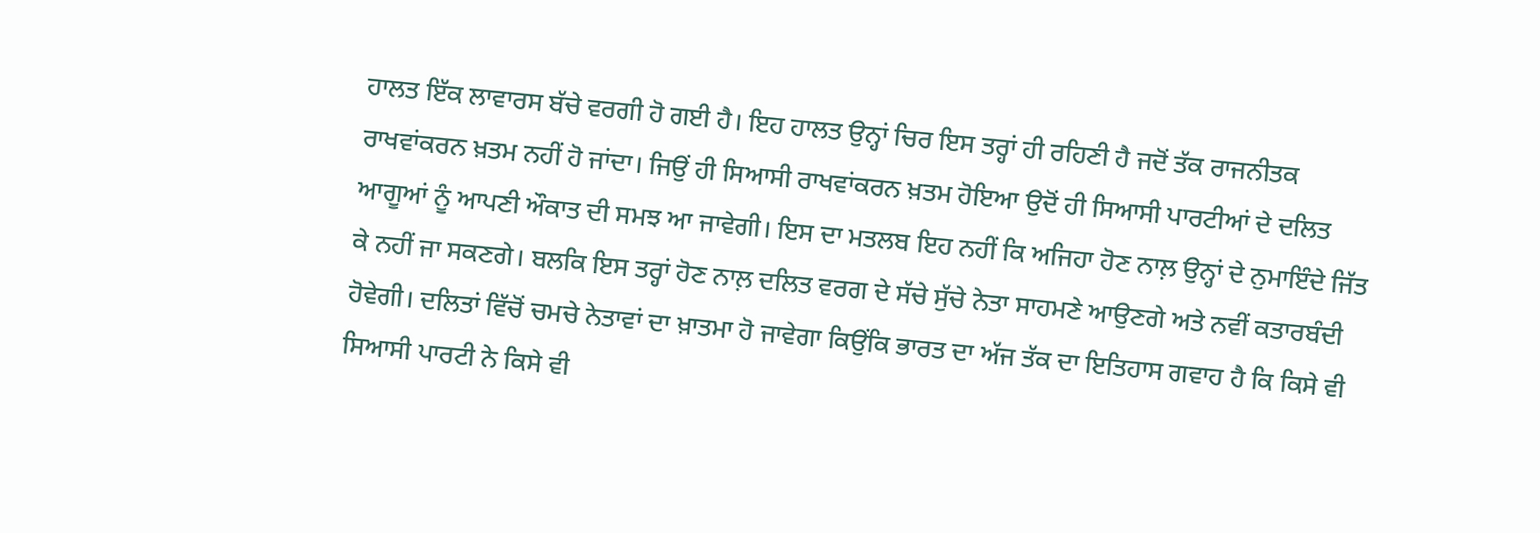ਹਾਲਤ ਇੱਕ ਲਾਵਾਰਸ ਬੱਚੇ ਵਰਗੀ ਹੋ ਗਈ ਹੈ। ਇਹ ਹਾਲਤ ਉਨ੍ਹਾਂ ਚਿਰ ਇਸ ਤਰ੍ਹਾਂ ਹੀ ਰਹਿਣੀ ਹੈ ਜਦੋਂ ਤੱਕ ਰਾਜਨੀਤਕ ਰਾਖਵਾਂਕਰਨ ਖ਼ਤਮ ਨਹੀਂ ਹੋ ਜਾਂਦਾ। ਜਿਉਂ ਹੀ ਸਿਆਸੀ ਰਾਖਵਾਂਕਰਨ ਖ਼ਤਮ ਹੋਇਆ ਉਦੋਂ ਹੀ ਸਿਆਸੀ ਪਾਰਟੀਆਂ ਦੇ ਦਲਿਤ ਆਗੂਆਂ ਨੂੰ ਆਪਣੀ ਔਕਾਤ ਦੀ ਸਮਝ ਆ ਜਾਵੇਗੀ। ਇਸ ਦਾ ਮਤਲਬ ਇਹ ਨਹੀਂ ਕਿ ਅਜਿਹਾ ਹੋਣ ਨਾਲ਼ ਉਨ੍ਹਾਂ ਦੇ ਨੁਮਾਇੰਦੇ ਜਿੱਤ ਕੇ ਨਹੀਂ ਜਾ ਸਕਣਗੇ। ਬਲਕਿ ਇਸ ਤਰ੍ਹਾਂ ਹੋਣ ਨਾਲ਼ ਦਲਿਤ ਵਰਗ ਦੇ ਸੱਚੇ ਸੁੱਚੇ ਨੇਤਾ ਸਾਹਮਣੇ ਆਉਣਗੇ ਅਤੇ ਨਵੀਂ ਕਤਾਰਬੰਦੀ ਹੋਵੇਗੀ। ਦਲਿਤਾਂ ਵਿੱਚੋਂ ਚਮਚੇ ਨੇਤਾਵਾਂ ਦਾ ਖ਼ਾਤਮਾ ਹੋ ਜਾਵੇਗਾ ਕਿਉਂਕਿ ਭਾਰਤ ਦਾ ਅੱਜ ਤੱਕ ਦਾ ਇਤਿਹਾਸ ਗਵਾਹ ਹੈ ਕਿ ਕਿਸੇ ਵੀ ਸਿਆਸੀ ਪਾਰਟੀ ਨੇ ਕਿਸੇ ਵੀ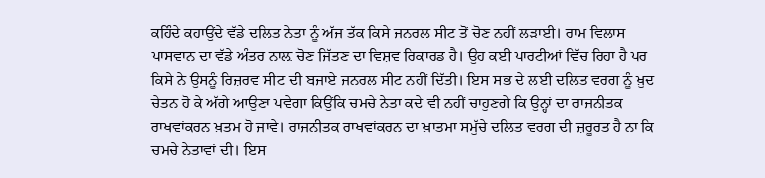ਕਹਿੰਦੇ ਕਹਾਉਂਦੇ ਵੱਡੇ ਦਲਿਤ ਨੇਤਾ ਨੂੰ ਅੱਜ ਤੱਕ ਕਿਸੇ ਜਨਰਲ ਸੀਟ ਤੋਂ ਚੋਣ ਨਹੀਂ ਲੜਾਈ। ਰਾਮ ਵਿਲਾਸ ਪਾਸਵਾਨ ਦਾ ਵੱਡੇ ਅੰਤਰ ਨਾਲ਼ ਚੋਣ ਜਿੱਤਣ ਦਾ ਵਿਸ਼ਵ ਰਿਕਾਰਡ ਹੈ। ਉਹ ਕਈ ਪਾਰਟੀਆਂ ਵਿੱਚ ਰਿਹਾ ਹੈ ਪਰ ਕਿਸੇ ਨੇ ਉਸਨੂੰ ਰਿਜ਼ਰਵ ਸੀਟ ਦੀ ਬਜਾਏ ਜਨਰਲ ਸੀਟ ਨਹੀਂ ਦਿੱਤੀ। ਇਸ ਸਭ ਦੇ ਲਈ ਦਲਿਤ ਵਰਗ ਨੂੰ ਖ਼ੁਦ ਚੇਤਨ ਹੋ ਕੇ ਅੱਗੇ ਆਉਣਾ ਪਵੇਗਾ ਕਿਉਂਕਿ ਚਮਚੇ ਨੇਤਾ ਕਦੇ ਵੀ ਨਹੀਂ ਚਾਹੁਣਗੇ ਕਿ ਉਨ੍ਹਾਂ ਦਾ ਰਾਜਨੀਤਕ ਰਾਖਵਾਂਕਰਨ ਖ਼ਤਮ ਹੋ ਜਾਵੇ। ਰਾਜਨੀਤਕ ਰਾਖਵਾਂਕਰਨ ਦਾ ਖ਼ਾਤਮਾ ਸਮੁੱਚੇ ਦਲਿਤ ਵਰਗ ਦੀ ਜ਼ਰੂਰਤ ਹੈ ਨਾ ਕਿ ਚਮਚੇ ਨੇਤਾਵਾਂ ਦੀ। ਇਸ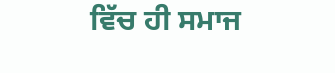ਵਿੱਚ ਹੀ ਸਮਾਜ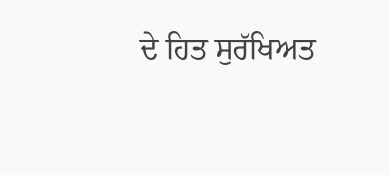ਦੇ ਹਿਤ ਸੁਰੱਖਿਅਤ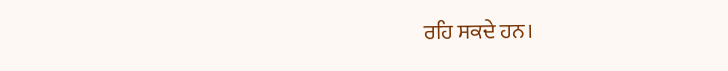ਰਹਿ ਸਕਦੇ ਹਨ।